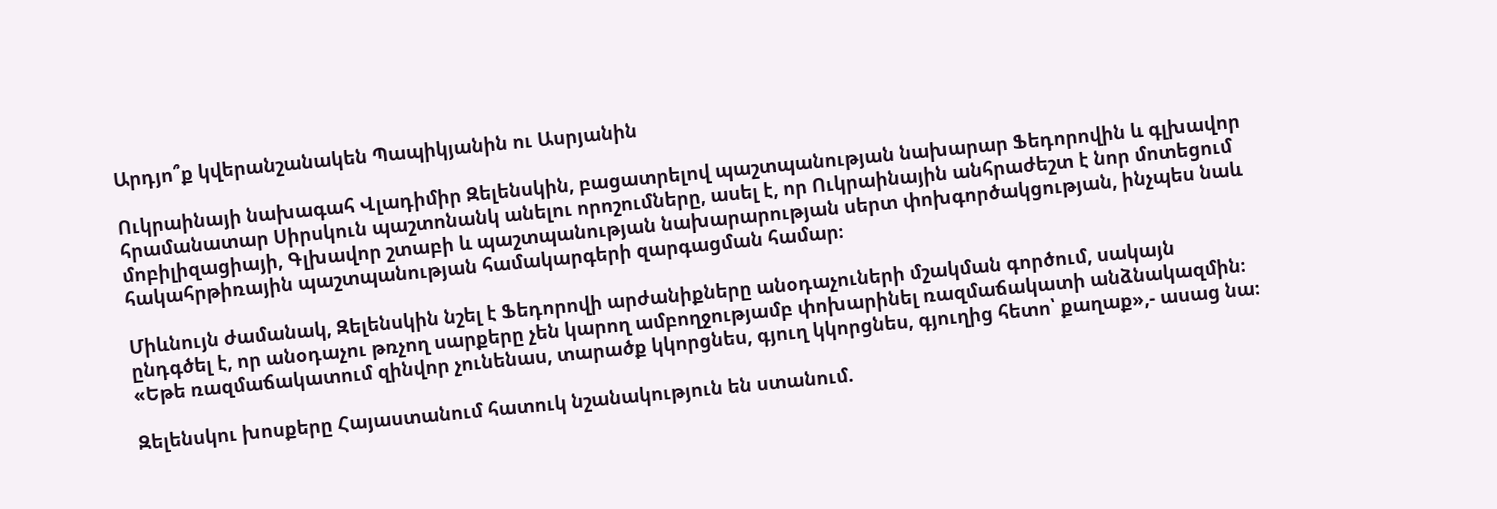Արդյո՞ք կվերանշանակեն Պապիկյանին ու Ասրյանին

Ուկրաինայի նախագահ Վլադիմիր Զելենսկին, բացատրելով պաշտպանության նախարար Ֆեդորովին և գլխավոր հրամանատար Սիրսկուն պաշտոնանկ անելու որոշումները, ասել է, որ Ուկրաինային անհրաժեշտ է նոր մոտեցում մոբիլիզացիայի, Գլխավոր շտաբի և պաշտպանության նախարարության սերտ փոխգործակցության, ինչպես նաև հակահրթիռային պաշտպանության համակարգերի զարգացման համար։

Միևնույն ժամանակ, Զելենսկին նշել է Ֆեդորովի արժանիքները անօդաչուների մշակման գործում, սակայն ընդգծել է, որ անօդաչու թռչող սարքերը չեն կարող ամբողջությամբ փոխարինել ռազմաճակատի անձնակազմին։ «Եթե ռազմաճակատում զինվոր չունենաս, տարածք կկորցնես, գյուղ կկորցնես, գյուղից հետո՝ քաղաք»,- ասաց նա։

Զելենսկու խոսքերը Հայաստանում հատուկ նշանակություն են ստանում.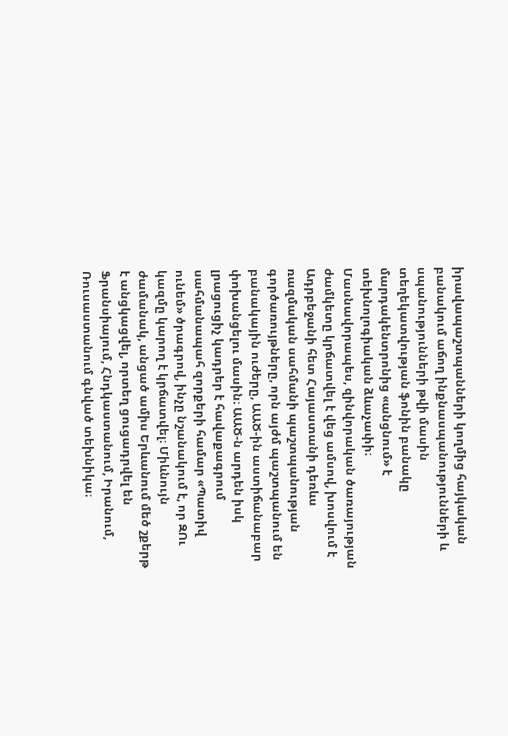իրավապաշտպանների կողմից հայկական բանակում աճող ինքնասպանությունների և սպանությունների թվի մասին տեղեկատվության ֆոնին բանակը մարդակենտրոնից «անցնում» է տեխնոլոգիական ձևաչափի։ Մասնավորապես, զինվորական ծառայության ժամկետը կրճատվել է վեց ամսով, խոսվում է Ադրբեջանի հետ Հայաստանի դեռևս ռազմական սահմանի պաշտպանության գործառույթները, որն այժմ պաշտպանում են բանակային ուժերը, ԱԱԾ-ին աստիճանաբար փոխանցելու մասին։ ԱԱԾ-ն արդեն իսկ լրացուցիչ կադրեր է հավաքագրում սահմանապահ զորքերի համար «Պատիվ ունեմ» ծրագրով, ինչը նշանակում է, որ ԶՈւ կազմը կարող է կրճատվել։ Միևնույն ժամանակ, անցած ամիս Երևանում մեծ շքերթ է անցկացվել, որտեղ ցուցադրվել են Ֆրանսիայում, Հնդկաստանում, Իրանում, Ռուսաստանում գնված տեխնիկա։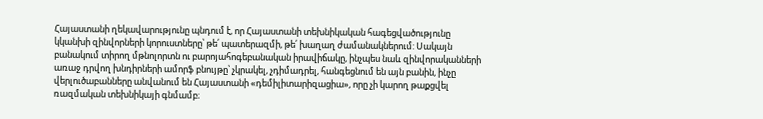Հայաստանի ղեկավարությունը պնդում է, որ Հայաստանի տեխնիկական հագեցվածությունը կկանխի զինվորների կորուստները՝ թե՛ պատերազմի, թե՛ խաղաղ ժամանակներում: Սակայն բանակում տիրող մթնոլորտն ու բարոյահոգեբանական իրավիճակը, ինչպես նաև զինվորականների առաջ դրվող խնդիրների ամորֆ բնույթը՝ չկրակել, չդիմադրել, հանգեցնում են այն բանին, ինչը վերլուծաբանները անվանում են Հայաստանի «դեմիլիտարիզացիա», որը չի կարող թաքցվել ռազմական տեխնիկայի գնմամբ։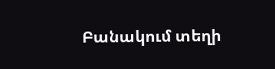Բանակում տեղի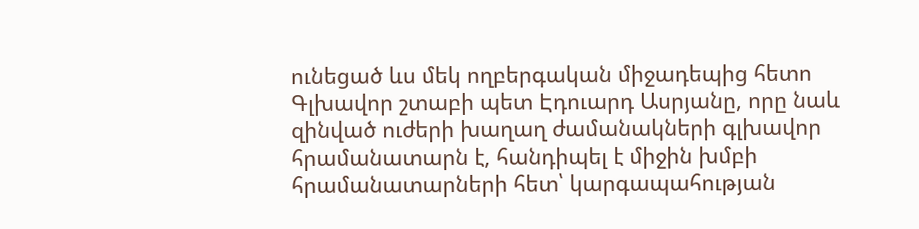ունեցած ևս մեկ ողբերգական միջադեպից հետո Գլխավոր շտաբի պետ Էդուարդ Ասրյանը, որը նաև զինված ուժերի խաղաղ ժամանակների գլխավոր հրամանատարն է, հանդիպել է միջին խմբի հրամանատարների հետ՝ կարգապահության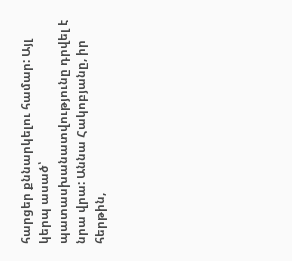հարցեր քննարկելու համար: Այլ կերպ ասած՝ պատասխանատվությունը դրվել է նրա վրա: Աննա Հակոբյանը, իր հերթին,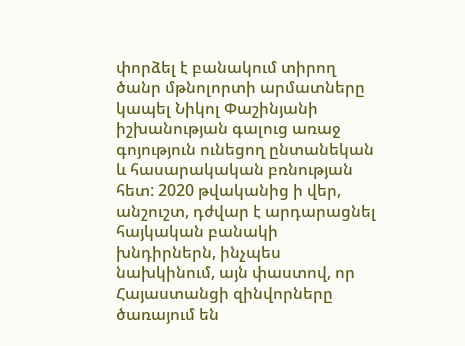փորձել է բանակում տիրող ծանր մթնոլորտի արմատները կապել Նիկոլ Փաշինյանի իշխանության գալուց առաջ գոյություն ունեցող ընտանեկան և հասարակական բռնության հետ: 2020 թվականից ի վեր, անշուշտ, դժվար է արդարացնել հայկական բանակի խնդիրներն, ինչպես նախկինում, այն փաստով, որ Հայաստանցի զինվորները ծառայում են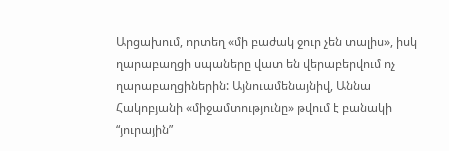Արցախում, որտեղ «մի բաժակ ջուր չեն տալիս», իսկ ղարաբաղցի սպաները վատ են վերաբերվում ոչ ղարաբաղցիներին: Այնուամենայնիվ, Աննա Հակոբյանի «միջամտությունը» թվում է բանակի “յուրային”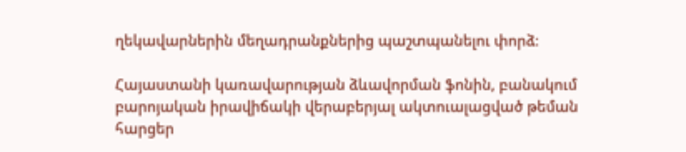ղեկավարներին մեղադրանքներից պաշտպանելու փորձ։

Հայաստանի կառավարության ձևավորման ֆոնին, բանակում բարոյական իրավիճակի վերաբերյալ ակտուալացված թեման հարցեր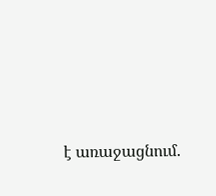է առաջացնում.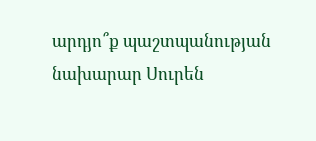արդյո՞ք պաշտպանության նախարար Սուրեն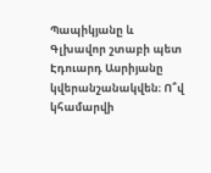Պապիկյանը և Գլխավոր շտաբի պետ Էդուարդ Ասրիյանը կվերանշանակվեն։ Ո՞վ կհամարվի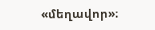«մեղավոր»։